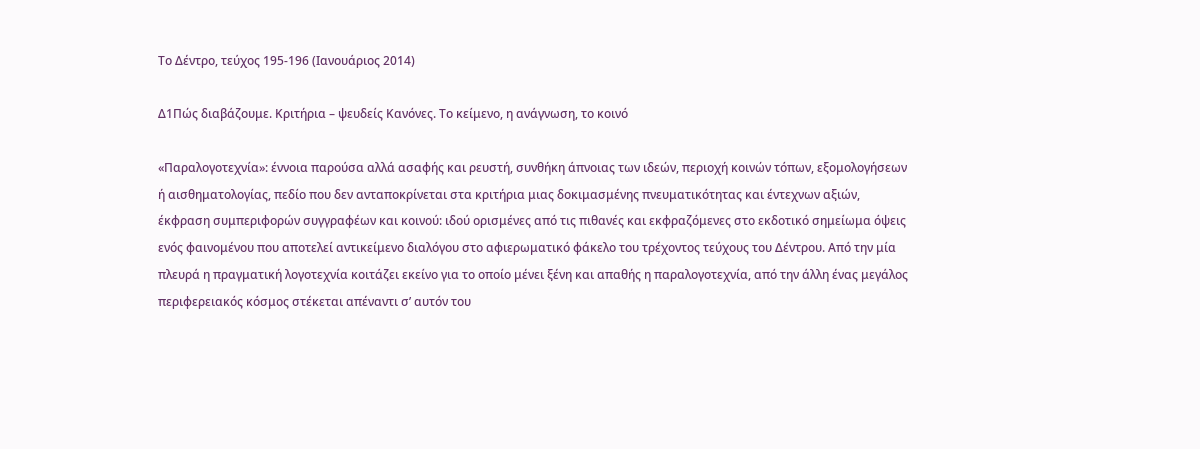Το Δέντρο, τεύχος 195-196 (Ιανουάριος 2014)

Δ1Πώς διαβάζουμε. Κριτήρια – ψευδείς Κανόνες. Το κείμενο, η ανάγνωση, το κοινό

«Παραλογοτεχνία»: έννοια παρούσα αλλά ασαφής και ρευστή, συνθήκη άπνοιας των ιδεών, περιοχή κοινών τόπων, εξομολογήσεων ή αισθηματολογίας, πεδίο που δεν ανταποκρίνεται στα κριτήρια μιας δοκιμασμένης πνευματικότητας και έντεχνων αξιών, έκφραση συμπεριφορών συγγραφέων και κοινού: ιδού ορισμένες από τις πιθανές και εκφραζόμενες στο εκδοτικό σημείωμα όψεις ενός φαινομένου που αποτελεί αντικείμενο διαλόγου στο αφιερωματικό φάκελο του τρέχοντος τεύχους του Δέντρου. Από την μία πλευρά η πραγματική λογοτεχνία κοιτάζει εκείνο για το οποίο μένει ξένη και απαθής η παραλογοτεχνία, από την άλλη ένας μεγάλος περιφερειακός κόσμος στέκεται απέναντι σ’ αυτόν του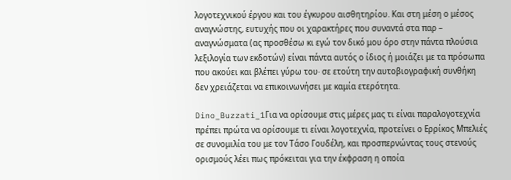λογοτεχνικού έργου και του έγκυρου αισθητηρίου. Και στη μέση ο μέσος αναγνώστης, ευτυχής που οι χαρακτήρες που συναντά στα παρ – αναγνώσματα (ας προσθέσω κι εγώ τον δικό μου όρο στην πάντα πλούσια λεξιλογία των εκδοτών) είναι πάντα αυτός ο ίδιος ή μοιάζει με τα πρόσωπα που ακούει και βλέπει γύρω του· σε ετούτη την αυτοβιογραφική συνθήκη δεν χρειάζεται να επικοινωνήσει με καμία ετερότητα.

Dino_Buzzati_1Για να ορίσουμε στις μέρες μας τι είναι παραλογοτεχνία πρέπει πρώτα να ορίσουμε τι είναι λογοτεχνία, προτείνει ο Ερρίκος Μπελιές σε συνομιλία του με τον Τάσο Γουδέλη, και προσπερνώντας τους στενούς ορισμούς λέει πως πρόκειται για την έκφραση η οποία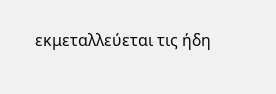εκμεταλλεύεται τις ήδη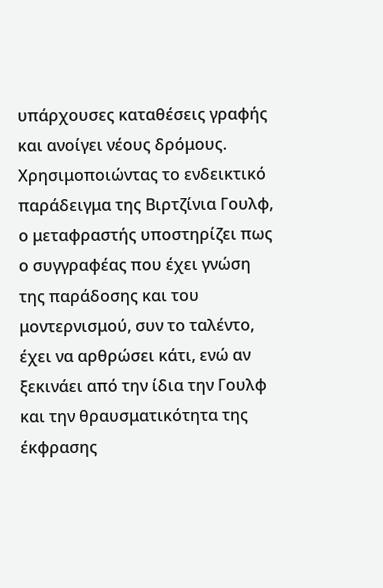υπάρχουσες καταθέσεις γραφής και ανοίγει νέους δρόμους. Χρησιμοποιώντας το ενδεικτικό παράδειγμα της Βιρτζίνια Γουλφ, ο μεταφραστής υποστηρίζει πως ο συγγραφέας που έχει γνώση της παράδοσης και του μοντερνισμού, συν το ταλέντο, έχει να αρθρώσει κάτι, ενώ αν ξεκινάει από την ίδια την Γουλφ και την θραυσματικότητα της έκφρασης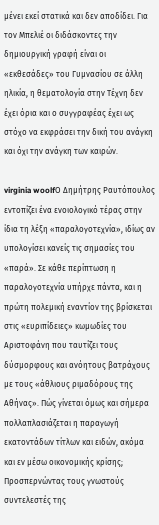μένει εκεί στατικά και δεν αποδίδει. Για τον Μπελιέ οι διδάσκοντες την δημιουργική γραφή είναι οι «εκθεσάδες» του Γυμνασίου σε άλλη ηλικία, η θεματολογία στην Τέχνη δεν έχει όρια και ο συγγραφέας έχει ως στόχο να εκφράσει την δική του ανάγκη και όχι την ανάγκη των καιρών.

virginia woolfΟ Δημήτρης Ραυτόπουλος εντοπίζει ένα ενοιολογικό τέρας στην ίδια τη λέξη «παραλογοτεχνία», ιδίως αν υπολογίσει κανείς τις σημασίες του «παρά». Σε κάθε περίπτωση η παραλογοτεχνία υπήρχε πάντα, και η πρώτη πολεμική εναντίον της βρίσκεται στις «ευριπίδειες» κωμωδίες του Αριστοφάνη που ταυτίζει τους δύσμορφους και ανόητους βατράχους με τους «άθλιους ριμαδόρους της Αθήνας». Πώς γίνεται όμως και σήμερα πολλαπλασιάζεται η παραγωγή εκατοντάδων τίτλων και ειδών, ακόμα και εν μέσω οικονομικής κρίσης; Προσπερνώντας τους γνωστούς συντελεστές της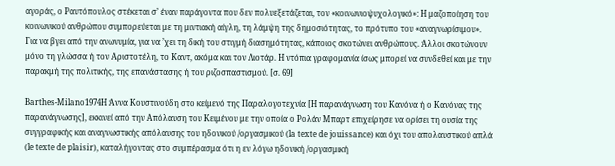αγοράς, ο Ραυτόπουλος στέκεται σ’ έναν παράγοντα που δεν πολυεξετάζεται, τον «κοινωνιοψυχολογικό»: Η μαζοποίηση του κοινωνικού ανθρώπου συμπορεύεται με τη μιντιακή αίγλη, τη λάμψη της δημοσιότητας, το πρότυπο του «αναγνωρίσιμου». Για να βγει από την ανωνυμία, για να ’χει τη δική του στιγμή διασημότητας, κάποιος σκοτώνει ανθρώπους. Άλλοι σκοτώνουν μόνο τη γλώσσα ή τον Αριστοτέλη, το Καντ, ακόμα και τον Λιοτάρ. Η ντόπια γραφομανία ίσως μπορεί να συνδεθεί και με την παρακμή της πολιτικής, της επανάστασης ή του ριζοσπαστισμού. [σ. 69]

Barthes-Milano1974Η Άννα Κουστινούδη στο κείμενό της Παραλογοτεχνία [Η παρανάγνωση του Κανόνα ή ο Κανόνας της παρανάγνωσης], εκκινεί από την Απόλαυση του Κειμένου με την οποία ο Ρολάν Μπαρτ επιχείρησε να ορίσει τη ουσία της συγγραφικής και αναγνωστικής απόλαυσης του ηδονικού /οργασμικού (la texte de jouissance) και όχι του απολαυστικού απλά (le texte de plaisir), καταλήγοντας στο συμπέρασμα ότι η εν λόγω ηδονική /οργασμική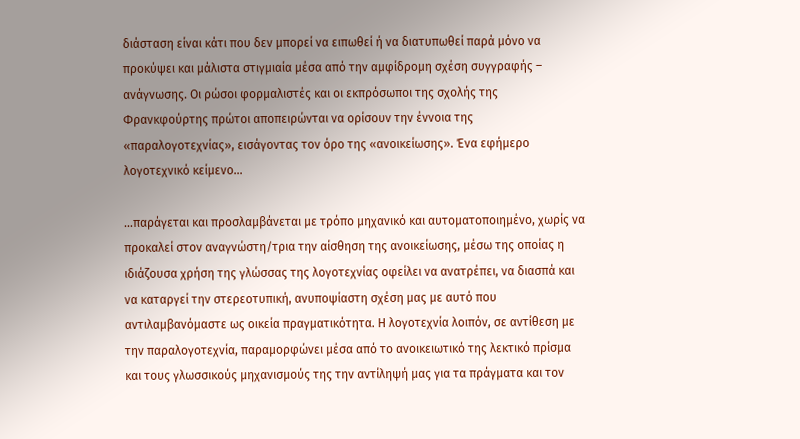διάσταση είναι κάτι που δεν μπορεί να ειπωθεί ή να διατυπωθεί παρά μόνο να προκύψει και μάλιστα στιγμιαία μέσα από την αμφίδρομη σχέση συγγραφής – ανάγνωσης. Οι ρώσοι φορμαλιστές και οι εκπρόσωποι της σχολής της Φρανκφούρτης πρώτοι αποπειρώνται να ορίσουν την έννοια της «παραλογοτεχνίας», εισάγοντας τον όρο της «ανοικείωσης». Ένα εφήμερο λογοτεχνικό κείμενο…

…παράγεται και προσλαμβάνεται με τρόπο μηχανικό και αυτοματοποιημένο, χωρίς να προκαλεί στον αναγνώστη/τρια την αίσθηση της ανοικείωσης, μέσω της οποίας η ιδιάζουσα χρήση της γλώσσας της λογοτεχνίας οφείλει να ανατρέπει, να διασπά και να καταργεί την στερεοτυπική, ανυποψίαστη σχέση μας με αυτό που αντιλαμβανόμαστε ως οικεία πραγματικότητα. Η λογοτεχνία λοιπόν, σε αντίθεση με την παραλογοτεχνία, παραμορφώνει μέσα από το ανοικειωτικό της λεκτικό πρίσμα και τους γλωσσικούς μηχανισμούς της την αντίληψή μας για τα πράγματα και τον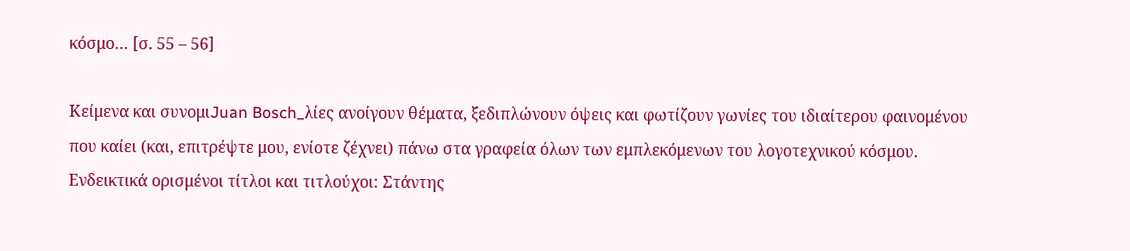κόσμο… [σ. 55 – 56]

Κείμενα και συνομιJuan Bosch_λίες ανοίγουν θέματα, ξεδιπλώνουν όψεις και φωτίζουν γωνίες του ιδιαίτερου φαινομένου που καίει (και, επιτρέψτε μου, ενίοτε ζέχνει) πάνω στα γραφεία όλων των εμπλεκόμενων του λογοτεχνικού κόσμου. Ενδεικτικά ορισμένοι τίτλοι και τιτλούχοι: Στάντης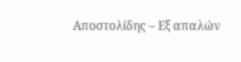Αποστολίδης – Εξ απαλών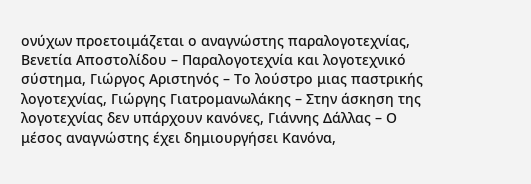ονύχων προετοιμάζεται ο αναγνώστης παραλογοτεχνίας, Βενετία Αποστολίδου – Παραλογοτεχνία και λογοτεχνικό σύστημα, Γιώργος Αριστηνός – Το λούστρο μιας παστρικής λογοτεχνίας, Γιώργης Γιατρομανωλάκης – Στην άσκηση της λογοτεχνίας δεν υπάρχουν κανόνες, Γιάννης Δάλλας – Ο μέσος αναγνώστης έχει δημιουργήσει Κανόνα,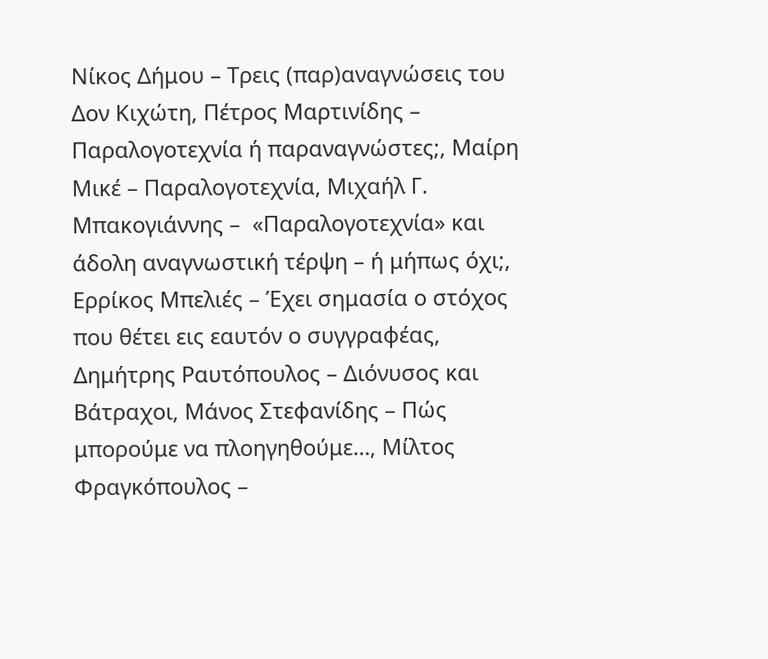Νίκος Δήμου – Τρεις (παρ)αναγνώσεις του Δον Κιχώτη, Πέτρος Μαρτινίδης – Παραλογοτεχνία ή παραναγνώστες;, Μαίρη Μικέ – Παραλογοτεχνία, Μιχαήλ Γ. Μπακογιάννης –  «Παραλογοτεχνία» και άδολη αναγνωστική τέρψη – ή μήπως όχι;, Ερρίκος Μπελιές – Έχει σημασία ο στόχος που θέτει εις εαυτόν ο συγγραφέας, Δημήτρης Ραυτόπουλος – Διόνυσος και Βάτραχοι, Μάνος Στεφανίδης – Πώς μπορούμε να πλοηγηθούμε…, Μίλτος Φραγκόπουλος –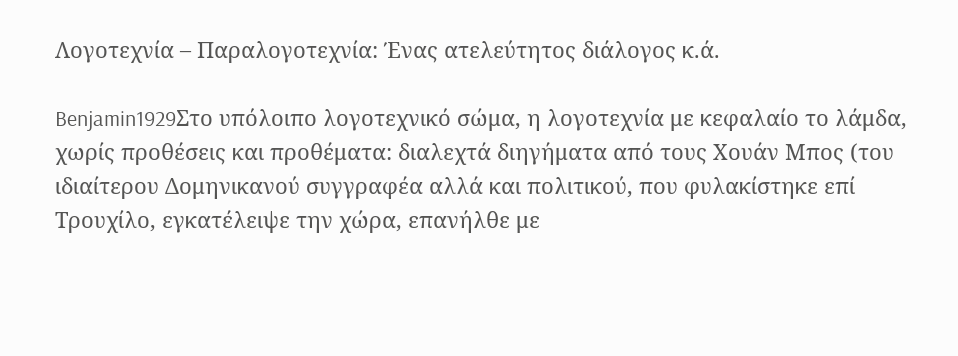Λογοτεχνία – Παραλογοτεχνία: Ένας ατελεύτητος διάλογος κ.ά.

Benjamin1929Στο υπόλοιπο λογοτεχνικό σώμα, η λογοτεχνία με κεφαλαίο το λάμδα, χωρίς προθέσεις και προθέματα: διαλεχτά διηγήματα από τους Χουάν Μπος (του ιδιαίτερου Δομηνικανού συγγραφέα αλλά και πολιτικού, που φυλακίστηκε επί Τρουχίλο, εγκατέλειψε την χώρα, επανήλθε με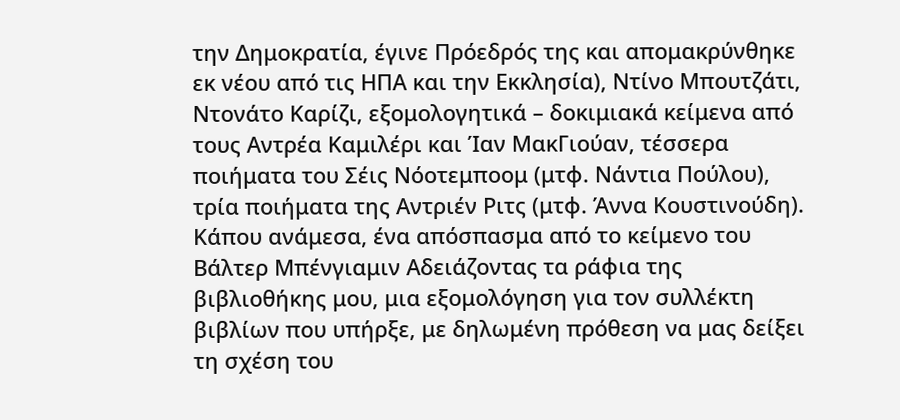την Δημοκρατία, έγινε Πρόεδρός της και απομακρύνθηκε εκ νέου από τις ΗΠΑ και την Εκκλησία), Ντίνο Μπουτζάτι, Ντονάτο Καρίζι, εξομολογητικά – δοκιμιακά κείμενα από τους Αντρέα Καμιλέρι και Ίαν ΜακΓιούαν, τέσσερα ποιήματα του Σέις Νόοτεμποομ (μτφ. Νάντια Πούλου), τρία ποιήματα της Αντριέν Ριτς (μτφ. Άννα Κουστινούδη). Κάπου ανάμεσα, ένα απόσπασμα από το κείμενο του Βάλτερ Μπένγιαμιν Αδειάζοντας τα ράφια της βιβλιοθήκης μου, μια εξομολόγηση για τον συλλέκτη βιβλίων που υπήρξε, με δηλωμένη πρόθεση να μας δείξει τη σχέση του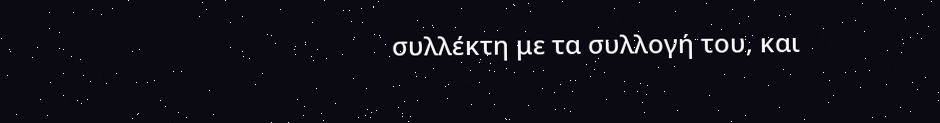συλλέκτη με τα συλλογή του, και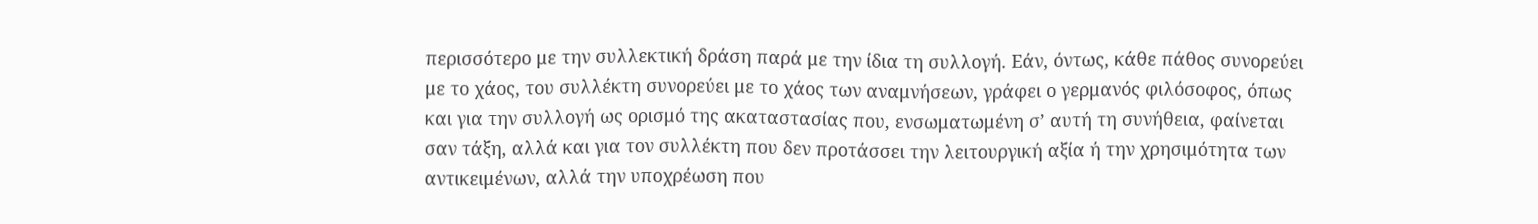περισσότερο με την συλλεκτική δράση παρά με την ίδια τη συλλογή. Εάν, όντως, κάθε πάθος συνορεύει με το χάος, του συλλέκτη συνορεύει με το χάος των αναμνήσεων, γράφει ο γερμανός φιλόσοφος, όπως και για την συλλογή ως ορισμό της ακαταστασίας που, ενσωματωμένη σ’ αυτή τη συνήθεια, φαίνεται σαν τάξη, αλλά και για τον συλλέκτη που δεν προτάσσει την λειτουργική αξία ή την χρησιμότητα των αντικειμένων, αλλά την υποχρέωση που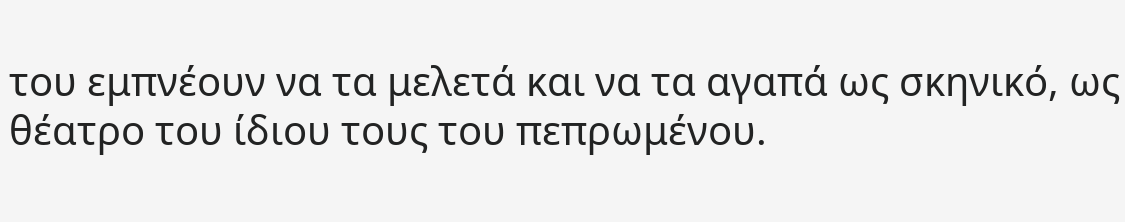του εμπνέουν να τα μελετά και να τα αγαπά ως σκηνικό, ως θέατρο του ίδιου τους του πεπρωμένου.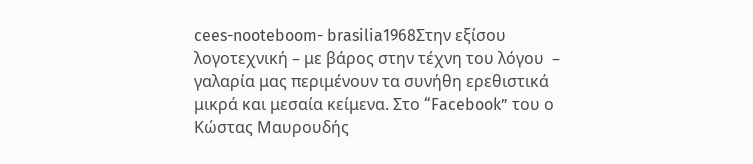cees-nooteboom- brasilia1968Στην εξίσου λογοτεχνική – με βάρος στην τέχνη του λόγου  – γαλαρία μας περιμένουν τα συνήθη ερεθιστικά μικρά και μεσαία κείμενα. Στο “Facebook” του ο Κώστας Μαυρουδής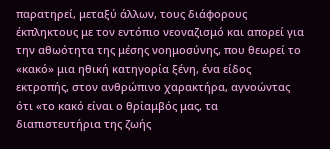παρατηρεί, μεταξύ άλλων, τους διάφορους έκπληκτους με τον εντόπιο νεοναζισμό και απορεί για την αθωότητα της μέσης νοημοσύνης, που θεωρεί το «κακό» μια ηθική κατηγορία ξένη, ένα είδος εκτροπής, στον ανθρώπινο χαρακτήρα, αγνοώντας ότι «το κακό είναι ο θρίαμβός μας, τα διαπιστευτήρια της ζωής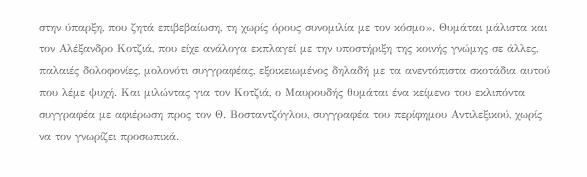στην ύπαρξη, που ζητά επιβεβαίωση, τη χωρίς όρους συνομιλία με τον κόσμο». Θυμάται μάλιστα και τον Αλέξανδρο Κοτζιά, που είχε ανάλογα εκπλαγεί με την υποστήριξη της κοινής γνώμης σε άλλες, παλαιές δολοφονίες, μολονότι συγγραφέας, εξοικειωμένος δηλαδή με τα ανεντόπιστα σκοτάδια αυτού που λέμε ψυχή. Και μιλώντας για τον Κοτζιά, ο Μαυρουδής θυμάται ένα κείμενο του εκλιπόντα συγγραφέα με αφιέρωση προς τον Θ. Βοσταντζόγλου, συγγραφέα του περίφημου Αντιλεξικού, χωρίς να τον γνωρίζει προσωπικά.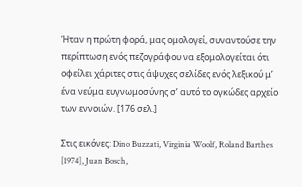Ήταν η πρώτη φορά, μας ομολογεί, συναντούσε την περίπτωση ενός πεζογράφου να εξομολογείται ότι οφείλει χάριτες στις άψυχες σελίδες ενός λεξικού μ’ ένα νεύμα ευγνωμοσύνης σ’ αυτό το ογκώδες αρχείο των εννοιών. [176 σελ.]

Στις εικόνες: Dino Buzzati, Virginia Woolf, Roland Barthes [1974], Juan Bosch,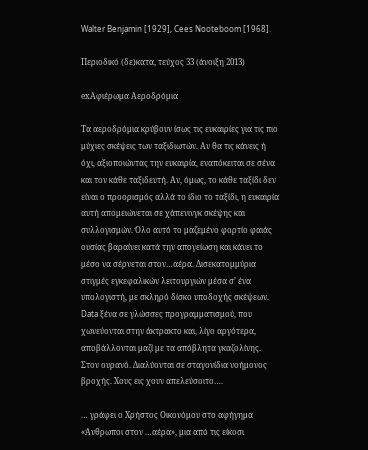Walter Benjamin [1929], Cees Nooteboom [1968].

Περιοδικό (δε)κατα, τεύχος 33 (άνοιξη 2013)

exΑφιέρωμα Αεροδρόμια

Τα αεροδρόμια κρύβουν ίσως τις ευκαιρίες για τις πιο μύχιες σκέψεις των ταξιδιωτών. Αν θα τις κάνεις ή όχι, αξιοποιώντας την ευκαιρία, εναπόκειται σε σένα και τον κάθε ταξιδευτή. Αν, όμως, το κάθε ταξίδι δεν είναι ο προορισμός αλλά το ίδιο το ταξίδι, η ευκαιρία αυτή απομειώνεται σε χάπενινγκ σκέψης και συλλογισμών. Όλο αυτό το μαζεμένο φορτίο φαιάς ουσίας βαραίνει κατά την απογείωση και κάνει το μέσο να σέρνεται στον…αέρα. Δισεκατομμύρια στιγμές εγκεφαλικών λειτουργιών μέσα σ’ ένα υπολογιστή, με σκληρό δίσκο υποδοχής σκέψεων. Data ξένα σε γλώσσες προγραμματισμού, που χωνεύονται στην άκτρακτο και, λίγο αργότερα, αποβάλλονται μαζί με τα απόβλητα γκαζολίνης. Στον ουρανό. Διαλύονται σε σταγονίδια νοήμονος βροχής. Χους εις χουν απελεύσοιτο….

… γράφει ο Χρήστος Οικονόμου στο αφήγημα «Άνθρωποι στον …αέρα», μια από τις είκοσι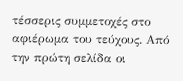τέσσερις συμμετοχές στο αφιέρωμα του τεύχους. Από την πρώτη σελίδα οι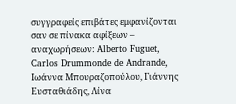συγγραφείς επιβάτες εμφανίζονται σαν σε πίνακα αφίξεων – αναχωρήσεων: Alberto Fuguet, Carlos Drummonde de Andrande, Ιωάννα Μπουραζοπούλου, Γιάννης Ευσταθιάδης, Λίνα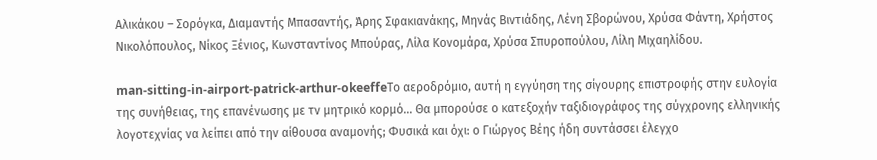Αλικάκου – Σορόγκα, Διαμαντής Μπασαντής, Άρης Σφακιανάκης, Μηνάς Βιντιάδης, Λένη Σβορώνου, Χρύσα Φάντη, Χρήστος Νικολόπουλος, Νίκος Ξένιος, Κωνσταντίνος Μπούρας, Λίλα Κονομάρα, Χρύσα Σπυροπούλου, Λίλη Μιχαηλίδου.

man-sitting-in-airport-patrick-arthur-okeeffeΤο αεροδρόμιο, αυτή η εγγύηση της σίγουρης επιστροφής στην ευλογία της συνήθειας, της επανένωσης με τν μητρικό κορμό… Θα μπορούσε ο κατεξοχήν ταξιδιογράφος της σύγχρονης ελληνικής λογοτεχνίας να λείπει από την αίθουσα αναμονής; Φυσικά και όχι: ο Γιώργος Βέης ήδη συντάσσει έλεγχο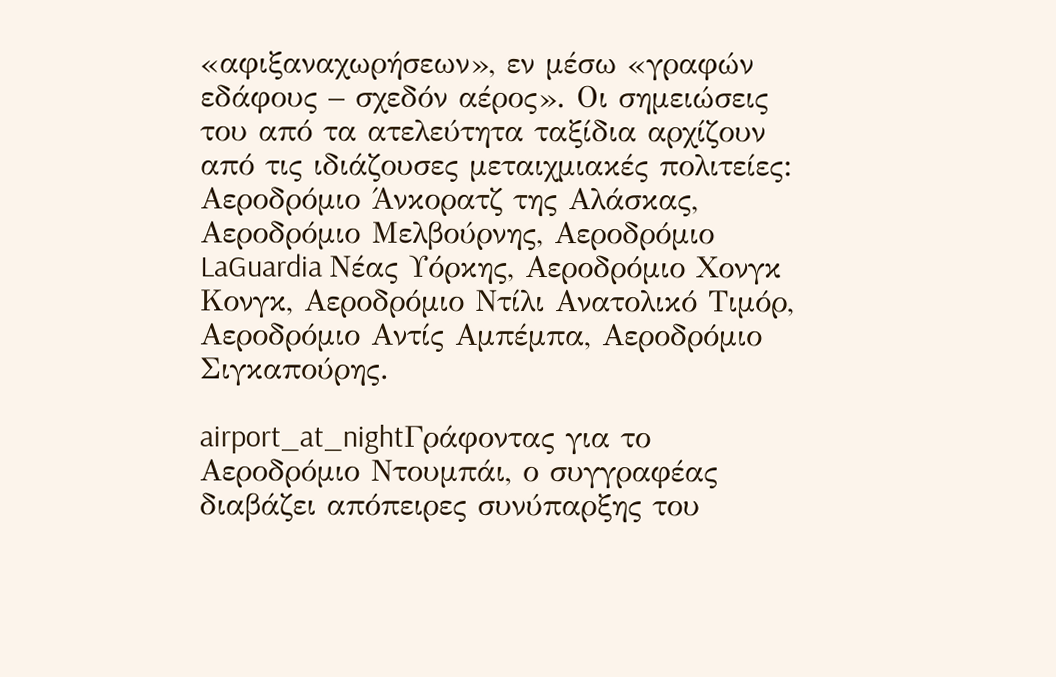«αφιξαναχωρήσεων», εν μέσω «γραφών εδάφους – σχεδόν αέρος». Οι σημειώσεις του από τα ατελεύτητα ταξίδια αρχίζουν από τις ιδιάζουσες μεταιχμιακές πολιτείες: Αεροδρόμιο Άνκορατζ της Αλάσκας, Αεροδρόμιο Μελβούρνης, Αεροδρόμιο LaGuardia Νέας Υόρκης, Αεροδρόμιο Χονγκ Κονγκ, Αεροδρόμιο Ντίλι Ανατολικό Τιμόρ, Αεροδρόμιο Αντίς Αμπέμπα, Αεροδρόμιο Σιγκαπούρης.

airport_at_nightΓράφοντας για το Αεροδρόμιο Ντουμπάι, ο συγγραφέας διαβάζει απόπειρες συνύπαρξης του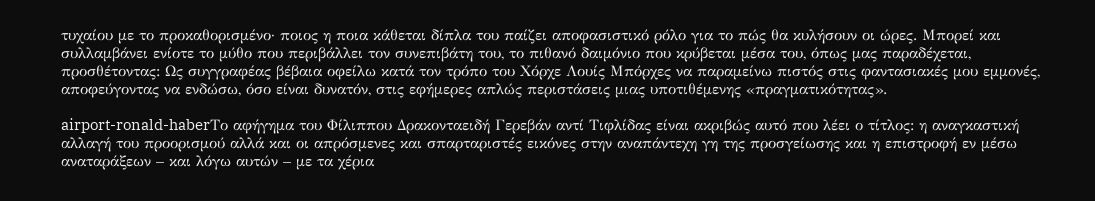τυχαίου με το προκαθορισμένο· ποιος η ποια κάθεται δίπλα του παίζει αποφασιστικό ρόλο για το πώς θα κυλήσουν οι ώρες. Μπορεί και συλλαμβάνει ενίοτε το μύθο που περιβάλλει τον συνεπιβάτη του, το πιθανό δαιμόνιο που κρύβεται μέσα του, όπως μας παραδέχεται, προσθέτοντας: Ως συγγραφέας βέβαια οφείλω κατά τον τρόπο του Χόρχε Λουίς Μπόρχες να παραμείνω πιστός στις φαντασιακές μου εμμονές, αποφεύγοντας να ενδώσω, όσο είναι δυνατόν, στις εφήμερες απλώς περιστάσεις μιας υποτιθέμενης «πραγματικότητας».

airport-ronald-haberΤο αφήγημα του Φίλιππου Δρακονταειδή Γερεβάν αντί Τιφλίδας είναι ακριβώς αυτό που λέει ο τίτλος: η αναγκαστική αλλαγή του προορισμού αλλά και οι απρόσμενες και σπαρταριστές εικόνες στην αναπάντεχη γη της προσγείωσης και η επιστροφή εν μέσω αναταράξεων – και λόγω αυτών – με τα χέρια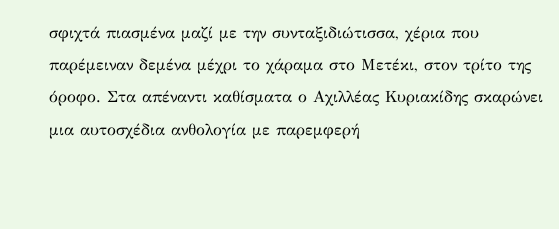σφιχτά πιασμένα μαζί με την συνταξιδιώτισσα, χέρια που παρέμειναν δεμένα μέχρι το χάραμα στο Μετέκι, στον τρίτο της όροφο. Στα απέναντι καθίσματα ο Αχιλλέας Κυριακίδης σκαρώνει μια αυτοσχέδια ανθολογία με παρεμφερή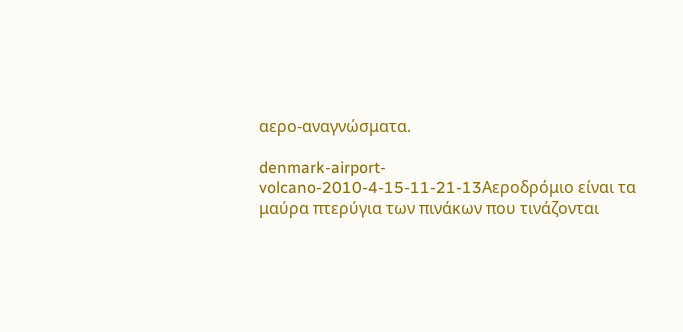αερο-αναγνώσματα.

denmark-airport-volcano-2010-4-15-11-21-13Αεροδρόμιο είναι τα μαύρα πτερύγια των πινάκων που τινάζονται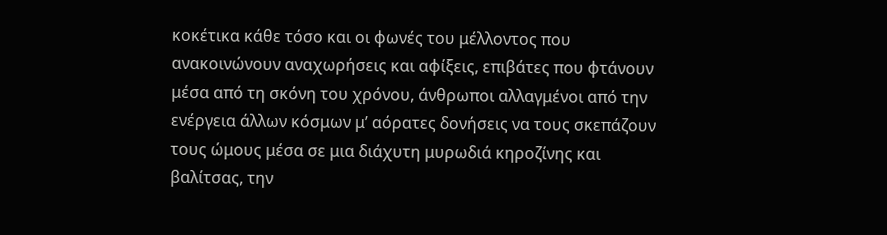κοκέτικα κάθε τόσο και οι φωνές του μέλλοντος που ανακοινώνουν αναχωρήσεις και αφίξεις, επιβάτες που φτάνουν μέσα από τη σκόνη του χρόνου, άνθρωποι αλλαγμένοι από την ενέργεια άλλων κόσμων μ’ αόρατες δονήσεις να τους σκεπάζουν τους ώμους μέσα σε μια διάχυτη μυρωδιά κηροζίνης και βαλίτσας, την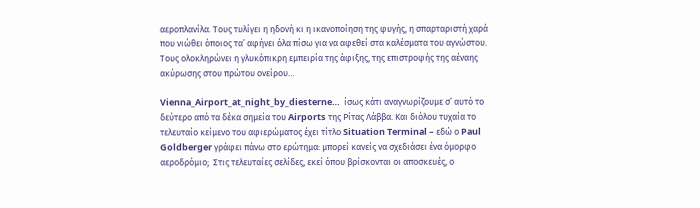αεροπλανίλα. Τους τυλίγει η ηδονή κι η ικανοποίηση της φυγής, η σπαρταριστή χαρά που νιώθει όποιος τα’ αφήνει όλα πίσω για να αφεθεί στα καλέσματα του αγνώστου. Τους ολοκληρώνει η γλυκόπικρη εμπειρία της άφιξης, της επιστροφής της αέναης ακύρωσης στου πρώτου ονείρου…

Vienna_Airport_at_night_by_diesterne…  ίσως κάτι αναγνωρίζουμε σ’ αυτό το δεύτερο από τα δέκα σημεία του Airports της Ρίτας Λάββα. Και διόλου τυχαία το τελευταίο κείμενο του αφιερώματος έχει τίτλο Situation Terminal – εδώ ο Paul Goldberger γράφει πάνω στο ερώτημα: μπορεί κανείς να σχεδιάσει ένα όμορφο αεροδρόμιο;  Στις τελευταίες σελίδες, εκεί όπου βρίσκονται οι αποσκευές, ο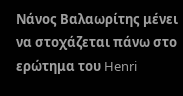Νάνος Βαλαωρίτης μένει να στοχάζεται πάνω στο ερώτημα του Henri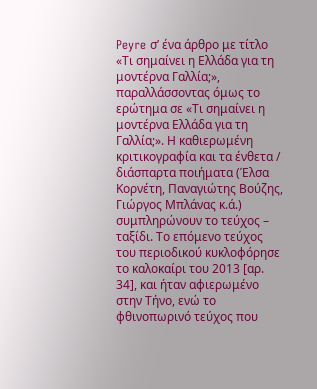Peyre σ’ ένα άρθρο με τίτλο «Τι σημαίνει η Ελλάδα για τη μοντέρνα Γαλλία;», παραλλάσσοντας όμως το ερώτημα σε «Τι σημαίνει η μοντέρνα Ελλάδα για τη Γαλλία;». Η καθιερωμένη κριτικογραφία και τα ένθετα / διάσπαρτα ποιήματα (Έλσα Κορνέτη, Παναγιώτης Βούζης, Γιώργος Μπλάνας κ.ά.) συμπληρώνουν το τεύχος – ταξίδι. Το επόμενο τεύχος του περιοδικού κυκλοφόρησε το καλοκαίρι του 2013 [αρ. 34], και ήταν αφιερωμένο στην Τήνο, ενώ το φθινοπωρινό τεύχος που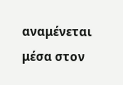αναμένεται μέσα στον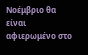Νοέμβριο θα είναι αφιερωμένο στο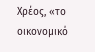Χρέος, «το οικονομικό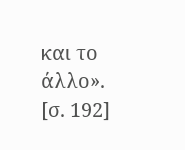και το άλλο». [σ. 192]